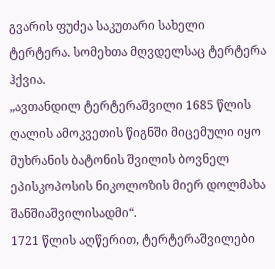გვარის ფუძეა საკუთარი სახელი ტერტერა. სომეხთა მღვდელსაც ტერტერა ჰქვია.
„ავთანდილ ტერტერაშვილი 1685 წლის ღალის ამოკვეთის წიგნში მიცემული იყო მუხრანის ბატონის შვილის ბოვნელ ეპისკოპოსის ნიკოლოზის მიერ დოლმახა შანშიაშვილისადმი“.
1721 წლის აღწერით, ტერტერაშვილები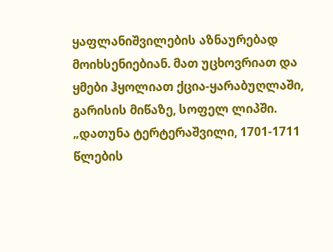ყაფლანიშვილების აზნაურებად მოიხსენიებიან. მათ უცხოვრიათ და ყმები ჰყოლიათ ქცია-ყარაბუღლაში, გარისის მიწაზე, სოფელ ლიპში.
„დათუნა ტერტერაშვილი, 1701-1711 წლების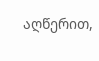აღწერით,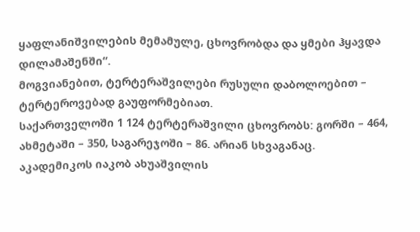ყაფლანიშვილების მემამულე, ცხოვრობდა და ყმები ჰყავდა დილამაშენში“.
მოგვიანებით, ტერტერაშვილები რუსული დაბოლოებით – ტერტეროვებად გაუფორმებიათ.
საქართველოში 1 124 ტერტერაშვილი ცხოვრობს: გორში – 464, ახმეტაში – 350, საგარეჯოში – 86. არიან სხვაგანაც.
აკადემიკოს იაკობ ახუაშვილის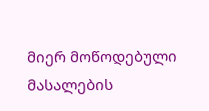მიერ მოწოდებული მასალების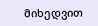მიხედვით